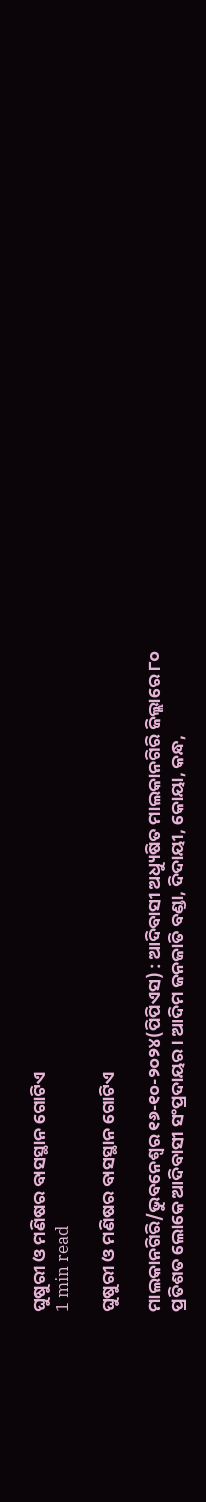ଘୁଷୁରୀ ଓ ମଣିଷର ବାସସ୍ଥାନ ଗୋଟିଏ
1 min read

ଘୁଷୁରୀ ଓ ମଣିଷର ବାସସ୍ଥାନ ଗୋଟିଏ

ମାଲକାନଗିରି/ଭୁବନେଶ୍ୱର ୧୬-୧୦-୨୦୨୪(ପିପିଏସ) : ଆଦିବାସୀ ଅଧ୍ୟୁଷିତ ମାଲକାନଗିରି ଜିଲ୍ଲାରେ ୮୦ ପ୍ରତିଶତ ଲୋକେ ଆଦିବାସୀ ସଂପ୍ରଦାୟର। ଆଦିମ ଜନଜାତି ବଣ୍ଡା, ଦିଦାୟୀ, କୋୟା, କନ୍ଧ,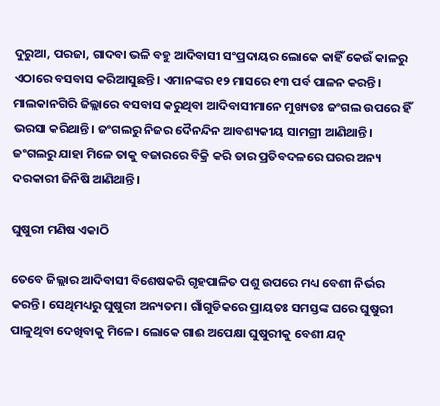ଦୁରୁଆ, ପରଜା, ଗାଦବା ଭଳି ବହୁ ଆଦିବାସୀ ସଂପ୍ରଦାୟର ଲୋକେ କାହିଁ କେଉଁ କାଳରୁ ଏଠାରେ ବସବାସ କରିଆସୁଛନ୍ତି। ଏମାନଙ୍କର ୧୨ ମାସରେ ୧୩ ପର୍ବ ପାଳନ କରନ୍ତି। ମାଲକାନଗିରି ଜିଲ୍ଲାରେ ବସବାସ କରୁଥିବା ଆଦିବାସୀମାନେ ମୁଖ୍ୟତଃ ଜଂଗଲ ଉପରେ ହିଁ ଭରସା କରିଥାନ୍ତି। ଜଂଗଲରୁ ନିଜର ଦୈନନ୍ଦିନ ଆବଶ୍ୟକୀୟ ସାମଗ୍ରୀ ଆଣିଥାନ୍ତି। ଜଂଗଲରୁ ଯାହା ମିଳେ ତାକୁ ବଜାରରେ ବିକ୍ରି କରି ତାର ପ୍ରତିବଦଳରେ ଘରର ଅନ୍ୟ ଦରକାରୀ ଜିନିଷି ଆଣିଥାନ୍ତି।

ଘୁଷୁରୀ ମଣିଷ ଏକାଠି

ତେବେ ଜିଲ୍ଲାର ଆଦିବାସୀ ବିଶେଷକରି ଗୃହପାଳିତ ପଶୁ ଉପରେ ମଧ୍ୟ ବେଶୀ ନିର୍ଭର କରନ୍ତି। ସେଥିମଧ୍ୟରୁ ଘୁଷୁରୀ ଅନ୍ୟତମ। ଗାଁଗୁଡିକରେ ପ୍ରାୟତଃ ସମସ୍ତଙ୍କ ଘରେ ଘୁଷୁରୀ ପାଳୁଥିବା ଦେଖିବାକୁ ମିଳେ। ଲୋକେ ଗାଈ ଅପେକ୍ଷା ଘୁଷୁରୀକୁ ବେଶୀ ଯତ୍ନ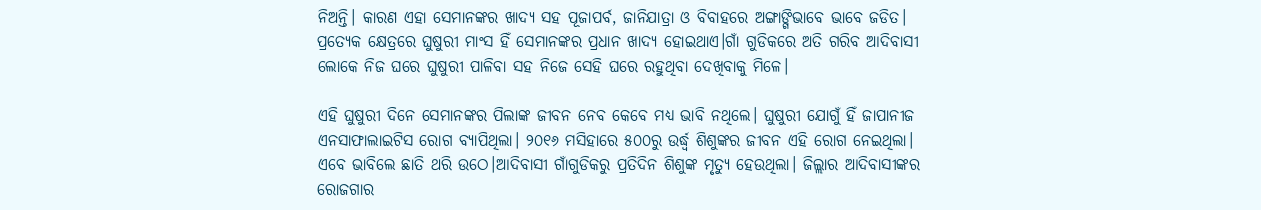ନିଅନ୍ତି। କାରଣ ଏହା ସେମାନଙ୍କର ଖାଦ୍ୟ ସହ ପୂଜାପର୍ବ, ଜାନିଯାତ୍ରା ଓ ବିବାହରେ ଅଙ୍ଗାଙ୍ଗିଭାବେ ଭାବେ ଜଡିତ। ପ୍ରତ୍ୟେକ କ୍ଷେତ୍ରରେ ଘୁଷୁରୀ ମାଂସ ହିଁ ସେମାନଙ୍କର ପ୍ରଧାନ ଖାଦ୍ୟ ହୋଇଥାଏ।ଗାଁ ଗୁଡିକରେ ଅତି ଗରିବ ଆଦିବାସୀ ଲୋକେ ନିଜ ଘରେ ଘୁଷୁରୀ ପାଳିବା ସହ ନିଜେ ସେହି ଘରେ ରହୁଥିବା ଦେଖିବାକୁ ମିଳେ।

ଏହି ଘୁଷୁରୀ ଦିନେ ସେମାନଙ୍କର ପିଲାଙ୍କ ଜୀବନ ନେବ କେବେ ମଧ୍ୟ ଭାବି ନଥିଲେ। ଘୁଷୁରୀ ଯୋଗୁଁ ହିଁ ଜାପାନୀଜ ଏନସାଫାଲାଇଟିସ ରୋଗ ବ୍ୟାପିଥିଲା। ୨୦୧୬ ମସିହାରେ ୫୦୦ରୁ ଉର୍ଦ୍ଧ୍ବ ଶିଶୁଙ୍କର ଜୀବନ ଏହି ରୋଗ ନେଇଥିଲା। ଏବେ ଭାବିଲେ ଛାତି ଥରି ଉଠେ।ଆଦିବାସୀ ଗାଁଗୁଡିକରୁ ପ୍ରତିଦିନ ଶିଶୁଙ୍କ ମୃତ୍ୟୁ ହେଉଥିଲା। ଜିଲ୍ଲାର ଆଦିବାସୀଙ୍କର ରୋଜଗାର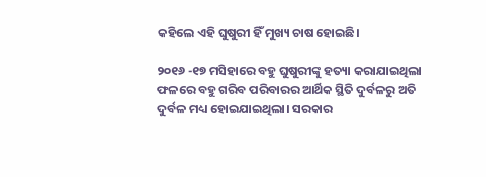କହିଲେ ଏହି ଘୁଷୁରୀ ହିଁ ମୁଖ୍ୟ ଚାଷ ହୋଇଛି।

୨୦୧୬ -୧୭ ମସିହାରେ ବହୁ ଘୁଷୁରୀଙ୍କୁ ହତ୍ୟା କରାଯାଇଥିଲା ଫଳରେ ବହୁ ଗରିବ ପରିବାରର ଆର୍ଥିକ ସ୍ଥିତି ଦୁର୍ବଳରୁ ଅତି ଦୁର୍ବଳ ମଧ୍ୟ ହୋଇଯାଇଥିଲା। ସରକାର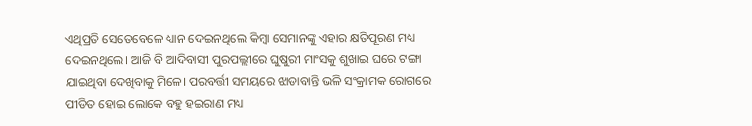ଏଥିପ୍ରତି ସେତେବେଳେ ଧ୍ୟାନ ଦେଇନଥିଲେ କିମ୍ବା ସେମାନଙ୍କୁ ଏହାର କ୍ଷତିପୂରଣ ମଧ୍ୟ ଦେଇନଥିଲେ। ଆଜି ବି ଆଦିବାସୀ ପୁରପଲ୍ଲୀରେ ଘୁଷୁରୀ ମାଂସକୁ ଶୁଖାଇ ଘରେ ଟଙ୍ଗା ଯାଇଥିବା ଦେଖିବାକୁ ମିଳେ। ପରବର୍ତ୍ତୀ ସମୟରେ ଝାଡାବାନ୍ତି ଭଳି ସଂକ୍ରାମକ ରୋଗରେ ପୀଡିତ ହୋଇ ଲୋକେ ବହୁ ହଇରାଣ ମଧ୍ୟ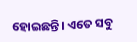ହୋଇଛନ୍ତି। ଏତେ ସବୁ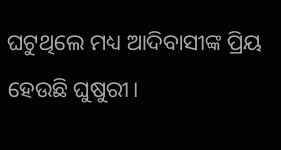ଘଟୁଥିଲେ ମଧ୍ୟ ଆଦିବାସୀଙ୍କ ପ୍ରିୟ ହେଉଛି ଘୁଷୁରୀ।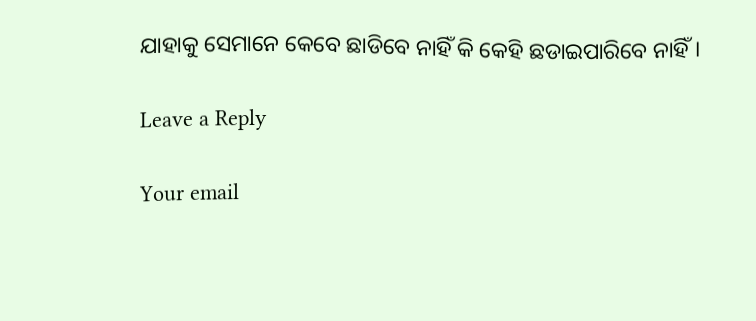ଯାହାକୁ ସେମାନେ କେବେ ଛାଡିବେ ନାହିଁ କି କେହି ଛଡାଇପାରିବେ ନାହିଁ।

Leave a Reply

Your email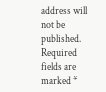address will not be published. Required fields are marked *